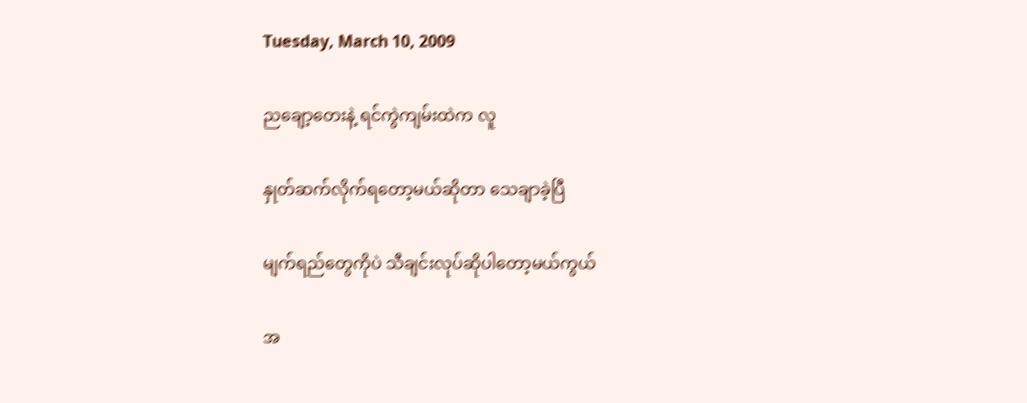Tuesday, March 10, 2009

ညချော့တေးနဲ့ ရင်ကွဲကျမ်းထဲက လူ

နှုတ်ဆက်လိုက်ရတော့မယ်ဆိုတာ သေချာခဲ့ပြီ

မျက်ရည်တွေကိုပဲ သီချင်းလုပ်ဆိုပါတော့မယ်ကွယ်

အ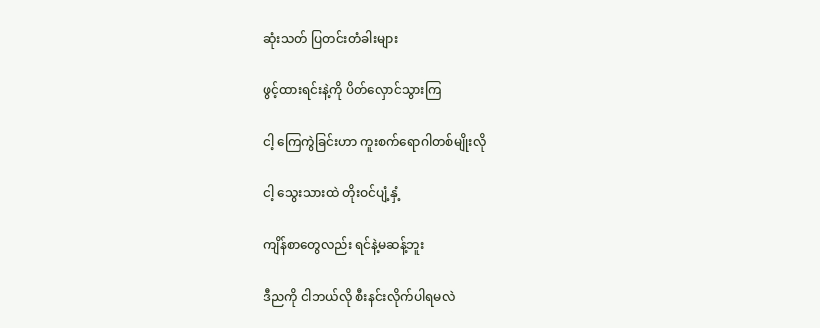ဆုံးသတ် ပြတင်းတံခါးများ

ဖွင့်ထားရင်းနဲ့ကို ပိတ်လှောင်သွားကြ

ငါ့ ကြေကွဲခြင်းဟာ ကူးစက်ရောဂါတစ်မျိုးလို

ငါ့ သွေးသားထဲ တိုးဝင်ပျံ့နှံ့

ကျိန်စာတွေလည်း ရင်နဲ့မဆန့်ဘူး

ဒီညကို ငါဘယ်လို စီးနင်းလိုက်ပါရမလဲ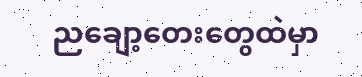ညချော့တေးတွေထဲမှာ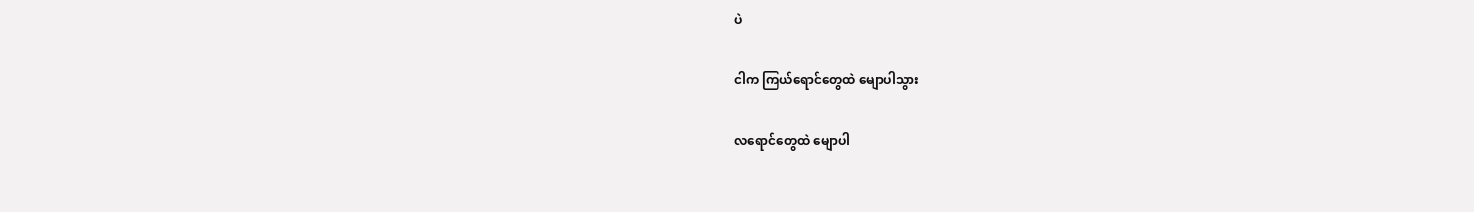ပဲ

ငါက ကြယ်ရောင်တွေထဲ မျောပါသွား

လရောင်တွေထဲ မျောပါ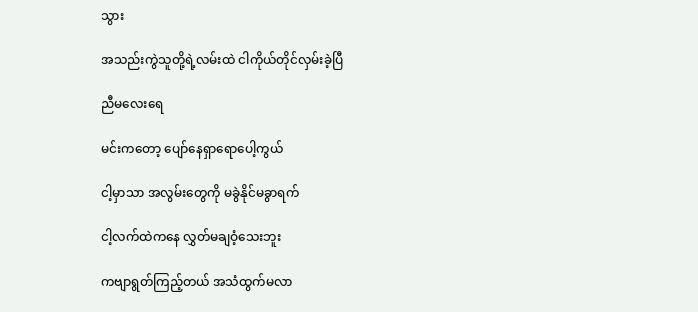သွား

အသည်းကွဲသူတို့ရဲ့လမ်းထဲ ငါကိုယ်တိုင်လှမ်းခဲ့ပြီ

ညီမလေးရေ

မင်းကတော့ ပျော်နေရှာရောပေါ့ကွယ်

ငါ့မှာသာ အလွမ်းတွေကို မခွဲနိုင်မခွာရက်

ငါ့လက်ထဲကနေ လွှတ်မချဝံ့သေးဘူး

ကဗျာရွတ်ကြည့်တယ် အသံထွက်မလာ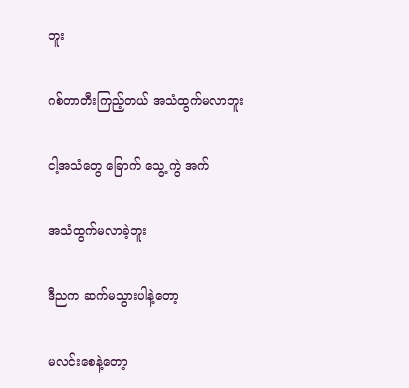ဘူး

ဂစ်တာတီးကြည့်တယ် အသံထွက်မလာဘူး

ငါ့အသံတွေ ခြောက် သွေ့ ကွဲ အက်

အသံထွက်မလာခဲ့ဘူး

ဒီညက ဆက်မသွားပါနဲ့တော့

မလင်းစေနဲ့တော့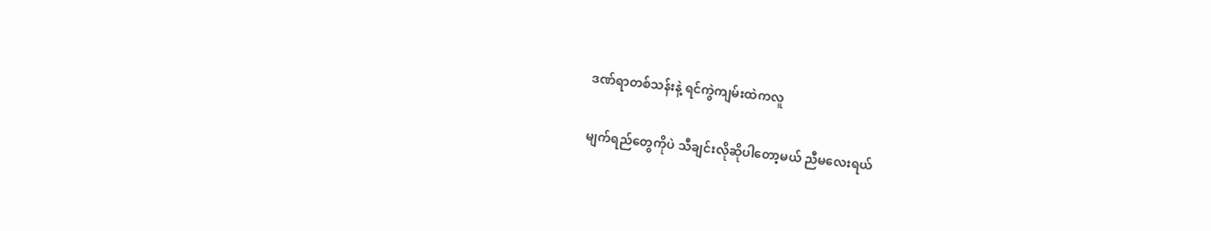ဒဏ်ရာတစ်သန်းနဲ့ ရင်ကွဲကျမ်းထဲကလူ

မျက်ရည်တွေကိုပဲ သီချင်းလိုဆိုပါတော့မယ် ညီမလေးရယ်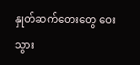နှုတ်ဆက်တေးတွေ ဝေးသွား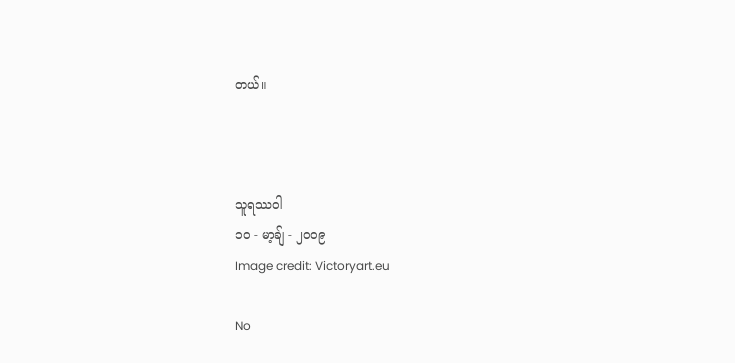တယ်။



သူရဿဝါ
၁၀ - မာ့ချ် - ၂၀၀၉
Image credit: Victoryart.eu

No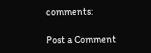comments:

Post a Comment